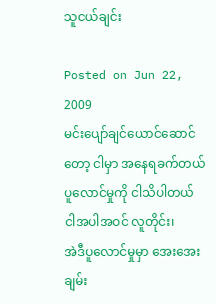သူငယ်ချင်း

Posted on Jun 22, 2009
မင်းပျော်ချင်ယောင်ဆောင်တော့ ငါမှာ အနေရခက်တယ်
ပူလောင်မှုကို ငါသိပါတယ်
ငါအပါအဝင် လူတိုင်း၊
အဲဒီပူလောင်မှုမှာ အေးအေးချမ်း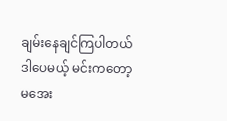ချမ်းနေချင်ကြပါတယ်
ဒါပေမယ့် မင်းကတော့ မအေး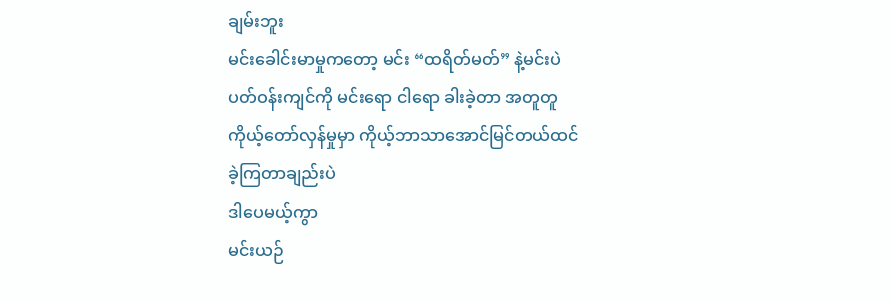ချမ်းဘူး
မင်းခေါင်းမာမှုကတော့ မင်း “ထရိတ်မတ်” နဲ့မင်းပဲ
ပတ်ဝန်းကျင်ကို မင်းရော ငါရော ခါးခဲ့တာ အတူတူ
ကိုယ့်တော်လှန်မှုမှာ ကိုယ့်ဘာသာအောင်မြင်တယ်ထင်ခဲ့ကြတာချည်းပဲ
ဒါပေမယ့်ကွာ
မင်းယဉ်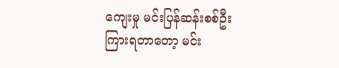ကျေးမှု မင်းပြန်ဆန်းစစ်ဦး
ကြားရတာတော့ မင်း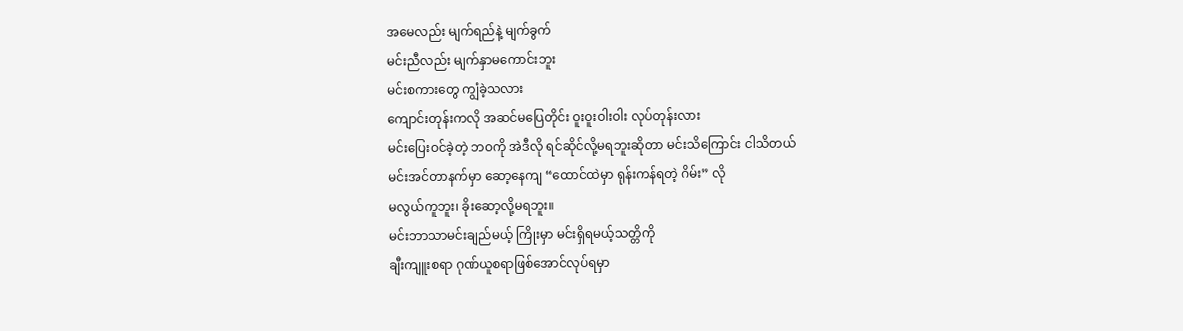အမေလည်း မျက်ရည်နဲ့ မျက်ခွက်
မင်းညီလည်း မျက်နှာမကောင်းဘူး
မင်းစကားတွေ ကျွံခဲ့သလား
ကျောင်းတုန်းကလို အဆင်မပြေတိုင်း ဝူးဝူးဝါးဝါး လုပ်တုန်းလား
မင်းပြေးဝင်ခဲ့တဲ့ ဘဝကို အဲဒီလို ရင်ဆိုင်လို့မရဘူးဆိုတာ မင်းသိကြောင်း ငါသိတယ်
မင်းအင်တာနက်မှာ ဆော့နေကျ “ထောင်ထဲမှာ ရုန်းကန်ရတဲ့ ဂိမ်း” လို
မလွယ်ကူဘူး၊ ခိုးဆော့လို့မရဘူး။
မင်းဘာသာမင်းချည်မယ့် ကြိုးမှာ မင်းရှိရမယ့်သတ္တိကို
ချီးကျူးစရာ ဂုဏ်ယူစရာဖြစ်အောင်လုပ်ရမှာ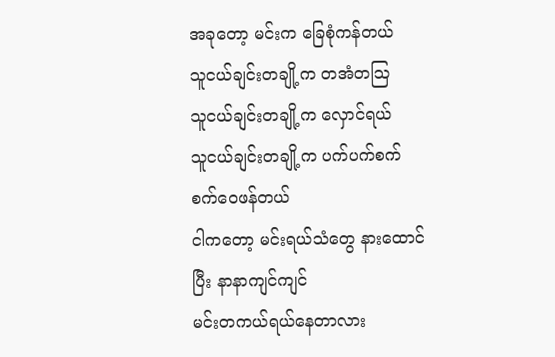အခုတော့ မင်းက ခြေစုံကန်တယ်
သူငယ်ချင်းတချို့က တအံတသြ
သူငယ်ချင်းတချို့က လှောင်ရယ်
သူငယ်ချင်းတချို့က ပက်ပက်စက်စက်ဝေဖန်တယ်
ငါကတော့ မင်းရယ်သံတွေ နားထောင်ပြီး နာနာကျင်ကျင်
မင်းတကယ်ရယ်နေတာလား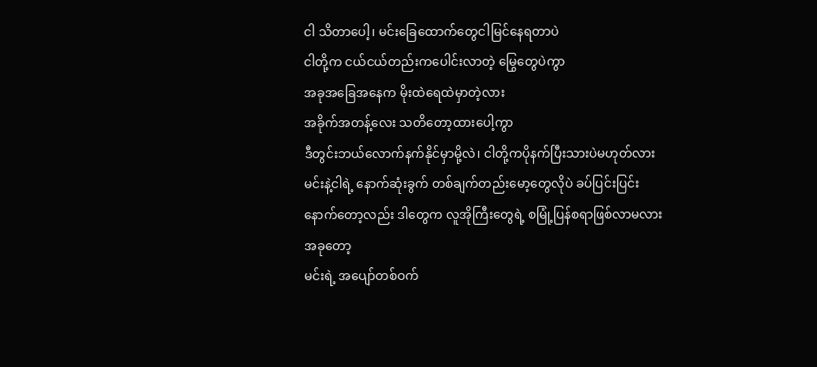ငါ သိတာပေါ့၊ မင်းခြေထောက်တွေငါမြင်နေရတာပဲ
ငါတို့က ငယ်ငယ်တည်းကပေါင်းလာတဲ့ မြွေတွေပဲကွာ
အခုအခြေအနေက မိုးထဲရေထဲမှာတဲ့လား
အခိုက်အတန့်လေး သတိတော့ထားပေါ့ကွာ
ဒီတွင်းဘယ်လောက်နက်နိုင်မှာမို့လဲ၊ ငါတို့ကပိုနက်ပြီးသားပဲမဟုတ်လား
မင်းနဲ့ငါရဲ့ နောက်ဆုံးခွက် တစ်ချက်တည်းမော့တွေလိုပဲ ခပ်ပြင်းပြင်း
နောက်တော့လည်း ဒါတွေက လူအိုကြီးတွေရဲ့ စမြုံ့ပြန်စရာဖြစ်လာမလား
အခုတော့
မင်းရဲ့ အပျော်တစ်ဝက်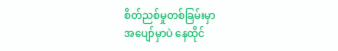စိတ်ညစ်မှုတစ်ခြမ်းမှာ
အပျော်မှာပဲ နေထိုင်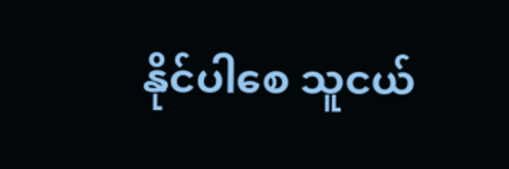နိုင်ပါစေ သူငယ်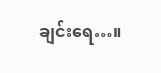ချင်းရေ…။